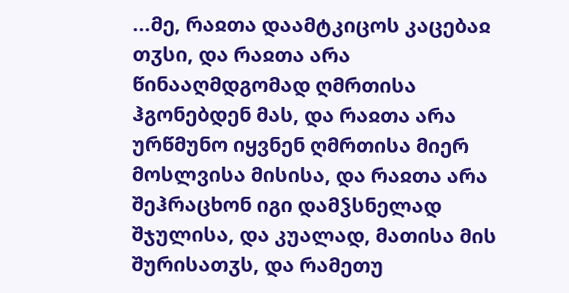...მე, რაჲთა დაამტკიცოს კაცებაჲ თჳსი, და რაჲთა არა წინააღმდგომად ღმრთისა ჰგონებდენ მას, და რაჲთა არა ურწმუნო იყვნენ ღმრთისა მიერ მოსლვისა მისისა, და რაჲთა არა შეჰრაცხონ იგი დამჴსნელად შჯულისა, და კუალად, მათისა მის შურისათჳს, და რამეთუ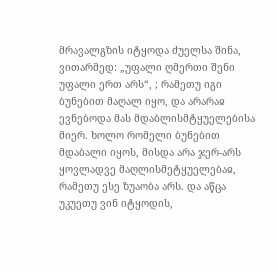მრავალგზის იტყოდა ძუელსა შინა, ვითარმედ: „უფალი ღმერთი შენი უფალი ერთ არს“, ; რამეთუ იგი ბუნებით მაღალ იყო, და არარაჲ ევნებოდა მას მდაბლისმტყუელებისა მიერ. ხოლო რომელი ბუნებით მდაბალი იყოს, მისდა არა ჯერ-არს ყოვლადვე მაღლისმეტყუელებაჲ, რამეთუ ესე ზუაობა არს. და აწცა უკუეთუ ვინ იტყოდის,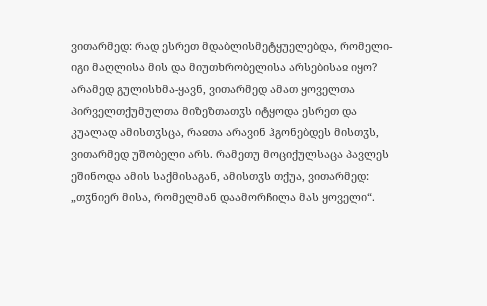ვითარმედ: რად ესრეთ მდაბლისმეტყუელებდა, რომელი-იგი მაღლისა მის და მიუთხრობელისა არსებისაჲ იყო? არამედ გულისხმა-ყავნ, ვითარმედ ამათ ყოველთა პირველთქუმულთა მიზეზთათჳს იტყოდა ესრეთ და კუალად ამისთჳსცა, რაჲთა არავინ ჰგონებდეს მისთჳს, ვითარმედ უშობელი არს. რამეთუ მოციქულსაცა პავლეს ეშინოდა ამის საქმისაგან, ამისთჳს თქუა, ვითარმედ: „თჳნიერ მისა, რომელმან დაამორჩილა მას ყოველი“.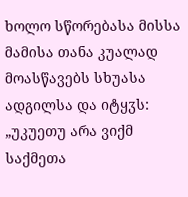ხოლო სწორებასა მისსა მამისა თანა კუალად მოასწავებს სხუასა ადგილსა და იტყჳს: „უკუეთუ არა ვიქმ საქმეთა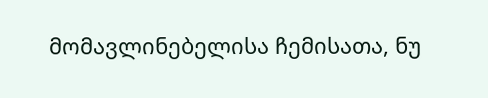მომავლინებელისა ჩემისათა, ნუ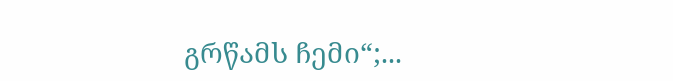გრწამს ჩემი“;...